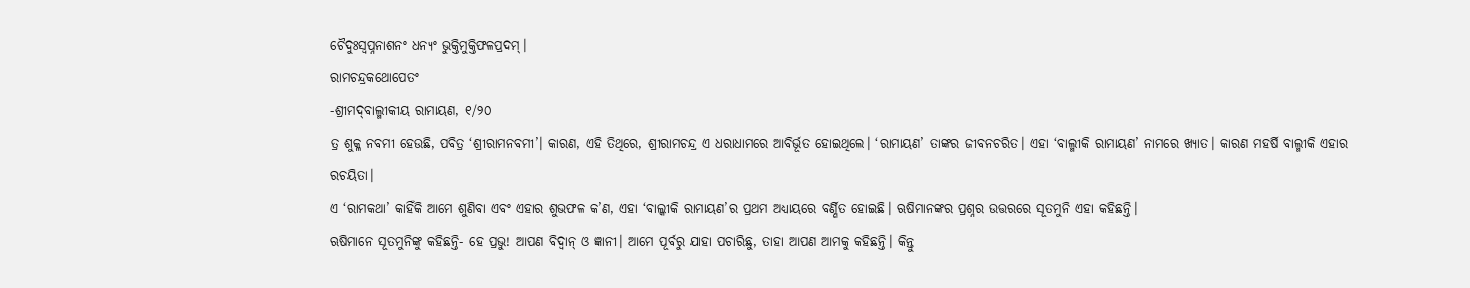ଚୈଦୁଃସ୍ୱପ୍ନନାଶନଂ ଧନ୍ୟଂ ଭୁକ୍ତିମୁକ୍ତିଫଳପ୍ରଦମ୍।
ରାମଚନ୍ଦ୍ରକଥୋପେତଂ
-ଶ୍ରୀମଦ୍‌ବାଲ୍ମୀକୀୟ ରାମାୟଣ, ୧/୨୦
ତ୍ର ଶୁକ୍ଳ ନବମୀ ହେଉଛି, ପବିତ୍ର ‘ଶ୍ରୀରାମନବମୀ’। କାରଣ, ଏହି ତିଥିରେ, ଶ୍ରୀରାମଚନ୍ଦ୍ର ଏ ଧରାଧାମରେ ଆବିର୍ଭୂତ ହୋଇଥିଲେ। ‘ରାମାୟଣ’ ତାଙ୍କର ଜୀବନଚରିତ। ଏହା ‘ବାଲ୍ମୀକି ରାମାୟଣ’ ନାମରେ ଖ୍ୟାତ। କାରଣ ମହର୍ଷି ବାଲ୍ମୀକି ଏହାର ରଚୟିତା।
ଏ ‘ରାମକଥା’ କାହିଁକି ଆମେ ଶୁଣିବା ଏବଂ ଏହାର ଶୁଭଫଳ କ’ଣ, ଏହା ‘ବାଲ୍କୀକି ରାମାୟଣ’ର ପ୍ରଥମ ଅଧ୍ୟାୟରେ ବର୍ଣ୍ଣିତ ହୋଇଛି। ଋଷିମାନଙ୍କର ପ୍ରଶ୍ନର ଉତ୍ତରରେ ସୂତମୁନି ଏହା କହିଛନ୍ତି।
ଋଷିମାନେ ସୂତମୁନିଙ୍କୁ କହିଛନ୍ତି- ହେ ପ୍ରଭୁ! ଆପଣ ବିଦ୍ୱାନ୍ ଓ ଜ୍ଞାନୀ। ଆମେ ପୂର୍ବରୁ ଯାହା ପଚାରିଛୁ, ତାହା ଆପଣ ଆମକୁ କହିଛନ୍ତି। କିନ୍ତୁ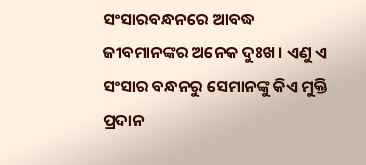ସଂସାରବନ୍ଧନରେ ଆବଦ୍ଧ ଜୀବମାନଙ୍କର ଅନେକ ଦୁଃଖ। ଏଣୁ ଏ ସଂସାର ବନ୍ଧନରୁ ସେମାନଙ୍କୁ କିଏ ମୁକ୍ତି ପ୍ରଦାନ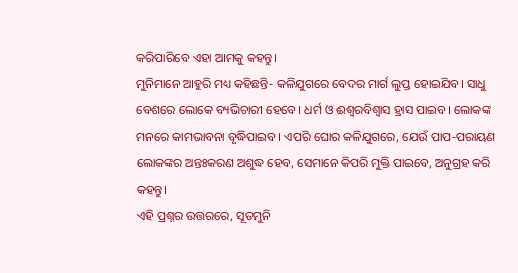କରିପାରିବେ ଏହା ଆମକୁ କହନ୍ତୁ।
ମୁନିମାନେ ଆହୁରି ମଧ୍ୟ କହିଛନ୍ତି- କଳିଯୁଗରେ ବେଦର ମାର୍ଗ ଲୁପ୍ତ ହୋଇଯିବ। ସାଧୁ ବେଶରେ ଲୋକେ ବ୍ୟଭିଚାରୀ ହେବେ। ଧର୍ମ ଓ ଈଶ୍ୱରବିଶ୍ୱାସ ହ୍ରାସ ପାଇବ। ଲୋକଙ୍କ ମନରେ କାମଭାବନା ବୃଦ୍ଧିପାଇବ। ଏପରି ଘୋର କଳିଯୁଗରେ, ଯେଉଁ ପାପ-ପରାୟଣ ଲୋକଙ୍କର ଅନ୍ତଃକରଣ ଅଶୁଦ୍ଧ ହେବ, ସେମାନେ କିପରି ମୁକ୍ତି ପାଇବେ, ଅନୁଗ୍ରହ କରି କହନ୍ତୁ।
ଏହି ପ୍ରଶ୍ନର ଉତ୍ତରରେ, ସୂତମୁନି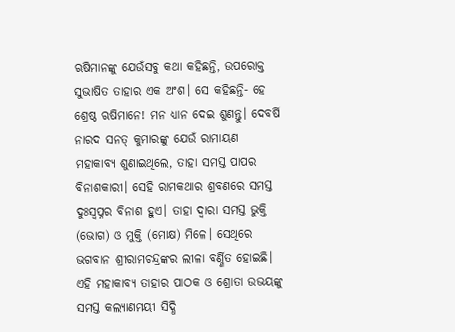ଋଷିମାନଙ୍କୁ ଯେଉଁସବୁ କଥା କହିଛନ୍ତି, ଉପରୋକ୍ତ ସୁଭାଷିତ ତାହାର ଏକ ଅଂଶ। ସେ କହିଛନ୍ତି- ହେ ଶ୍ରେଷ୍ଠ ଋଷିମାନେ! ମନ ଧ୍ୟାନ ଦେଇ ଶୁଣନ୍ତୁ। ଦେବର୍ଷି ନାରଦ ସନତ୍ କୁମାରଙ୍କୁ ଯେଉଁ ରାମାୟଣ ମହାକାବ୍ୟ ଶୁଣାଇଥିଲେ, ତାହା ସମସ୍ତ ପାପର ବିନାଶକାରୀ। ସେହି ରାମକଥାର ଶ୍ରବଣରେ ସମସ୍ତ ଦୁଃସ୍ୱପ୍ନର ବିନାଶ ହୁଏ। ତାହା ଦ୍ୱାରା ସମସ୍ତ ଭୁକ୍ତି (ଭୋଗ) ଓ ମୁକ୍ତି (ମୋକ୍ଷ) ମିଳେ। ସେଥିରେ ଭଗବାନ ଶ୍ରୀରାମଚନ୍ଦ୍ରଙ୍କର ଲୀଳା ବର୍ଣ୍ଣିତ ହୋଇଛି। ଏହି ମହାକାବ୍ୟ ତାହାର ପାଠକ ଓ ଶ୍ରୋତା ଉଭୟଙ୍କୁ ସମସ୍ତ କଲ୍ୟାଣମୟୀ ସିଦ୍ଧି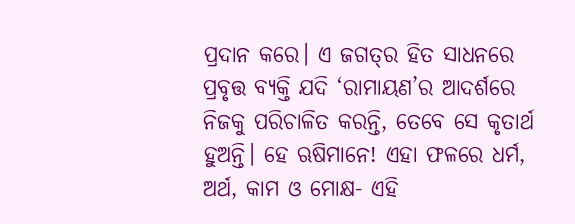ପ୍ରଦାନ କରେ। ଏ ଜଗତ୍‌ର ହିତ ସାଧନରେ ପ୍ରବୃତ୍ତ ବ୍ୟକ୍ତି ଯଦି ‘ରାମାୟଣ’ର ଆଦର୍ଶରେ ନିଜକୁ ପରିଚାଳିତ କରନ୍ତି, ତେବେ ସେ କୃତାର୍ଥ ହୁଅନ୍ତି। ହେ ଋଷିମାନେ! ଏହା ଫଳରେ ଧର୍ମ, ଅର୍ଥ, କାମ ଓ ମୋକ୍ଷ- ଏହି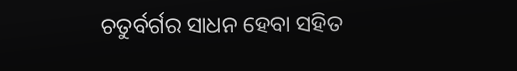ଚତୁର୍ବର୍ଗର ସାଧନ ହେବା ସହିତ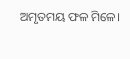ଅମୃତମୟ ଫଳ ମିଳେ।